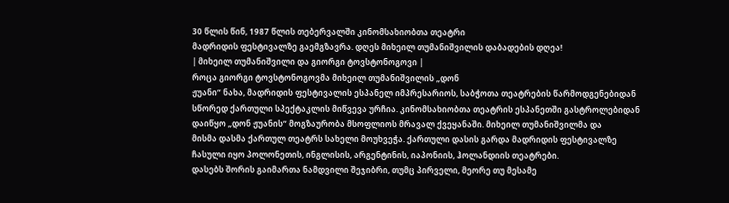30 წლის წინ, 1987 წლის თებერვალში კინომსახიობთა თეატრი
მადრიდის ფესტივალზე გაემგზავრა. დღეს მიხეილ თუმანიშვილის დაბადების დღეა!
| მიხეილ თუმანიშვილი და გიორგი ტოვსტონოგოვი |
როცა გიორგი ტოვსტონოგოვმა მიხეილ თუმანიშვილის „დონ
ჟუანი“ ნახა, მადრიდის ფესტივალის ესპანელ იმპრესარიოს, საბჭოთა თეატრების წარმოდგენებიდან
სწორედ ქართული სპექტაკლის მიწვევა ურჩია. კინომსახიობთა თეატრის ესპანეთში გასტროლებიდან
დაიწყო „დონ ჟუანის“ მოგზაურობა მსოფლიოს მრავალ ქვეყანაში. მიხეილ თუმანიშვილმა და
მისმა დასმა ქართულ თეატრს სახელი მოუხვეჭა. ქართული დასის გარდა მადრიდის ფესტივალზე
ჩასული იყო პოლონეთის, ინგლისის, არგენტინის, იაპონიის, ჰოლანდიის თეატრები.
დასებს შორის გაიმართა ნამდვილი შეჯიბრი, თუმც პირველი, მეორე თუ მესამე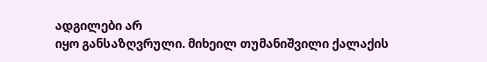ადგილები არ
იყო განსაზღვრული. მიხეილ თუმანიშვილი ქალაქის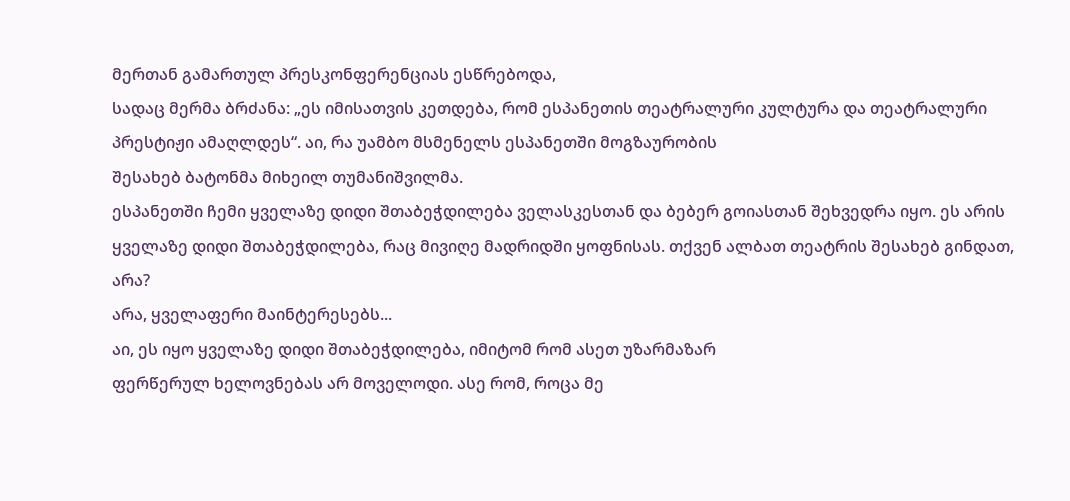მერთან გამართულ პრესკონფერენციას ესწრებოდა,
სადაც მერმა ბრძანა: „ეს იმისათვის კეთდება, რომ ესპანეთის თეატრალური კულტურა და თეატრალური პრესტიჟი ამაღლდეს“. აი, რა უამბო მსმენელს ესპანეთში მოგზაურობის
შესახებ ბატონმა მიხეილ თუმანიშვილმა.
ესპანეთში ჩემი ყველაზე დიდი შთაბეჭდილება ველასკესთან და ბებერ გოიასთან შეხვედრა იყო. ეს არის ყველაზე დიდი შთაბეჭდილება, რაც მივიღე მადრიდში ყოფნისას. თქვენ ალბათ თეატრის შესახებ გინდათ, არა?
არა, ყველაფერი მაინტერესებს...
აი, ეს იყო ყველაზე დიდი შთაბეჭდილება, იმიტომ რომ ასეთ უზარმაზარ
ფერწერულ ხელოვნებას არ მოველოდი. ასე რომ, როცა მე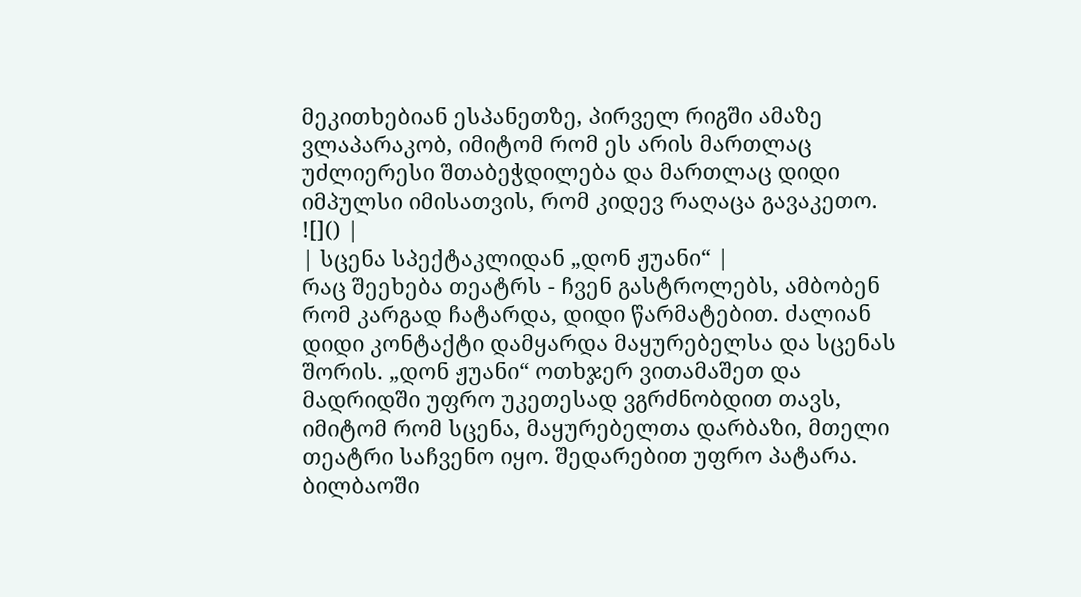მეკითხებიან ესპანეთზე, პირველ რიგში ამაზე ვლაპარაკობ, იმიტომ რომ ეს არის მართლაც უძლიერესი შთაბეჭდილება და მართლაც დიდი იმპულსი იმისათვის, რომ კიდევ რაღაცა გავაკეთო.
![]() |
| სცენა სპექტაკლიდან „დონ ჟუანი“ |
რაც შეეხება თეატრს - ჩვენ გასტროლებს, ამბობენ რომ კარგად ჩატარდა, დიდი წარმატებით. ძალიან დიდი კონტაქტი დამყარდა მაყურებელსა და სცენას შორის. „დონ ჟუანი“ ოთხჯერ ვითამაშეთ და მადრიდში უფრო უკეთესად ვგრძნობდით თავს, იმიტომ რომ სცენა, მაყურებელთა დარბაზი, მთელი თეატრი საჩვენო იყო. შედარებით უფრო პატარა. ბილბაოში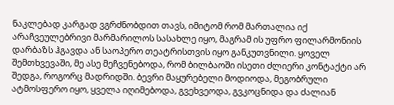ნაკლებად კარგად ვგრძნობდით თავს, იმიტომ რომ მართალია იქ არაჩვეულებრივი მარმარილოს სასახლე იყო, მაგრამ ის უფრო ფილარმონიის დარბაზს ჰგავდა ან საოპერო თეატრისთვის იყო განკუთვნილი. ყოველ შემთხვევაში, მე ასე მეჩვენებოდა, რომ ბილბაოში ისეთი ძლიერი კონტაქტი არ შედგა, როგორც მადრიდში. ბევრი მაყურებელი მოდიოდა, მეგობრული ატმოსფერო იყო, ყველა იღიმებოდა, გვეხვეოდა, გვკოცნიდა და ძალიან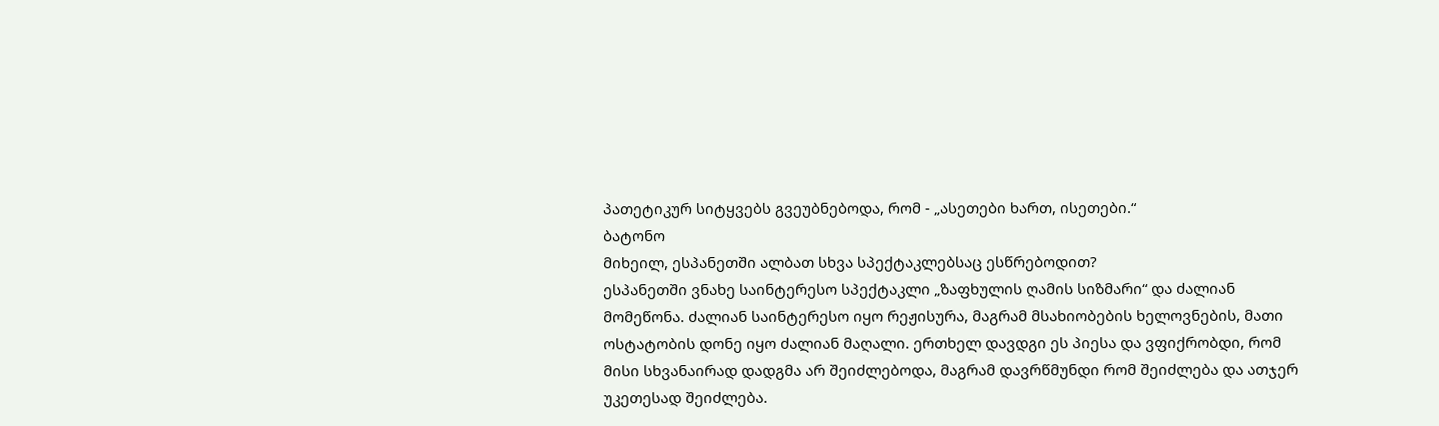პათეტიკურ სიტყვებს გვეუბნებოდა, რომ - „ასეთები ხართ, ისეთები.“
ბატონო
მიხეილ, ესპანეთში ალბათ სხვა სპექტაკლებსაც ესწრებოდით?
ესპანეთში ვნახე საინტერესო სპექტაკლი „ზაფხულის ღამის სიზმარი“ და ძალიან მომეწონა. ძალიან საინტერესო იყო რეჟისურა, მაგრამ მსახიობების ხელოვნების, მათი ოსტატობის დონე იყო ძალიან მაღალი. ერთხელ დავდგი ეს პიესა და ვფიქრობდი, რომ მისი სხვანაირად დადგმა არ შეიძლებოდა, მაგრამ დავრწმუნდი რომ შეიძლება და ათჯერ უკეთესად შეიძლება.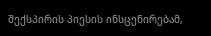შექსპირის პიესის ინსცენირებამ,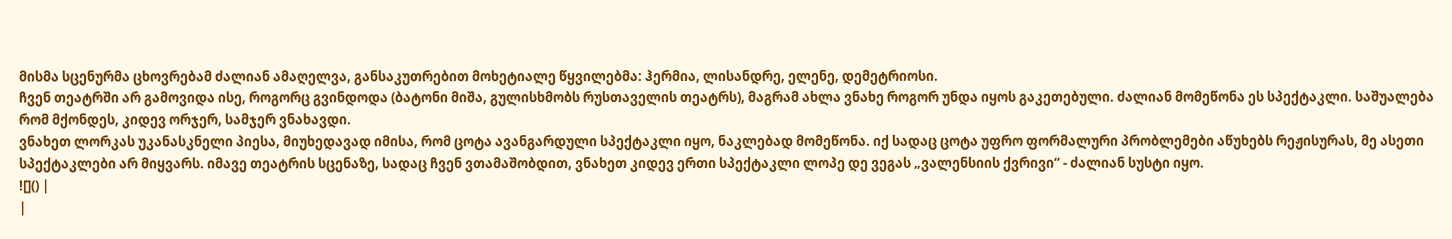მისმა სცენურმა ცხოვრებამ ძალიან ამაღელვა, განსაკუთრებით მოხეტიალე წყვილებმა: ჰერმია, ლისანდრე, ელენე, დემეტრიოსი.
ჩვენ თეატრში არ გამოვიდა ისე, როგორც გვინდოდა (ბატონი მიშა, გულისხმობს რუსთაველის თეატრს), მაგრამ ახლა ვნახე როგორ უნდა იყოს გაკეთებული. ძალიან მომეწონა ეს სპექტაკლი. საშუალება რომ მქონდეს, კიდევ ორჯერ, სამჯერ ვნახავდი.
ვნახეთ ლორკას უკანასკნელი პიესა, მიუხედავად იმისა, რომ ცოტა ავანგარდული სპექტაკლი იყო, ნაკლებად მომეწონა. იქ სადაც ცოტა უფრო ფორმალური პრობლემები აწუხებს რეჟისურას, მე ასეთი სპექტაკლები არ მიყვარს. იმავე თეატრის სცენაზე, სადაც ჩვენ ვთამაშობდით, ვნახეთ კიდევ ერთი სპექტაკლი ლოპე დე ვეგას „ვალენსიის ქვრივი“ - ძალიან სუსტი იყო.
![]() |
|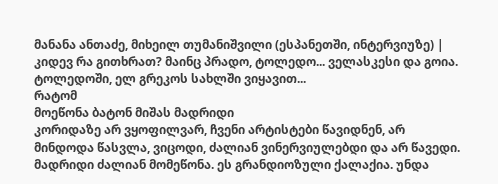მანანა ანთაძე, მიხეილ თუმანიშვილი (ესპანეთში, ინტერვიუზე) |
კიდევ რა გითხრათ? მაინც პრადო, ტოლედო... ველასკესი და გოია. ტოლედოში, ელ გრეკოს სახლში ვიყავით...
რატომ
მოეწონა ბატონ მიშას მადრიდი
კორიდაზე არ ვყოფილვარ, ჩვენი არტისტები წავიდნენ, არ მინდოდა წასვლა, ვიცოდი, ძალიან ვინერვიულებდი და არ წავედი.
მადრიდი ძალიან მომეწონა. ეს გრანდიოზული ქალაქია. უნდა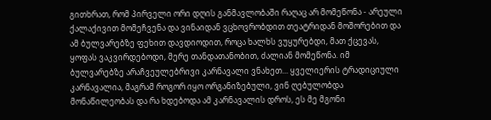გითხრათ, რომ პირველი ორი დღის განმავლობაში რაღაც არ მომეწონა - არეული ქალაქივით მომეჩვენა და ვინაიდან ვცხოვრობდით თეატრიდან მოშორებით და ამ ბულვარებზე ფეხით დავდიოდით, როცა ხალხს ვუყურებდი, მათ ქცევას, ყოფას ვაკვირდებოდი, მერე თანდათანობით, ძალიან მომეწონა. იმ ბულვარებზე არაჩვეულებრივი კარნავალი ვნახეთ... ყველიერის ტრადიციული კარნავალია, მაგრამ როგორ იყო ორგანიზებული, ვინ ღებულობდა მონაწილეობას და რა ხდებოდა ამ კარნავალის დროს, ეს მე მგონი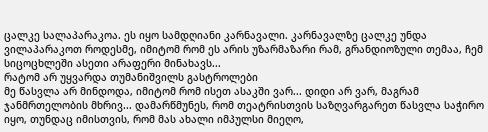ცალკე სალაპარაკოა. ეს იყო სამდღიანი კარნავალი. კარნავალზე ცალკე უნდა ვილაპარაკოთ როდესმე, იმიტომ რომ ეს არის უზარმაზარი რამ, გრანდიოზული თემაა, ჩემ სიცოცხლეში ასეთი არაფერი მინახავს...
რატომ არ უყვარდა თუმანიშვილს გასტროლები
მე წასვლა არ მინდოდა, იმიტომ რომ ისეთ ასაკში ვარ... დიდი არ ვარ, მაგრამ ჯანმრთელობის მხრივ... დამარწმუნეს, რომ თეატრისთვის საზღვარგარეთ წასვლა საჭირო იყო, თუნდაც იმისთვის, რომ მას ახალი იმპულსი მიეღო,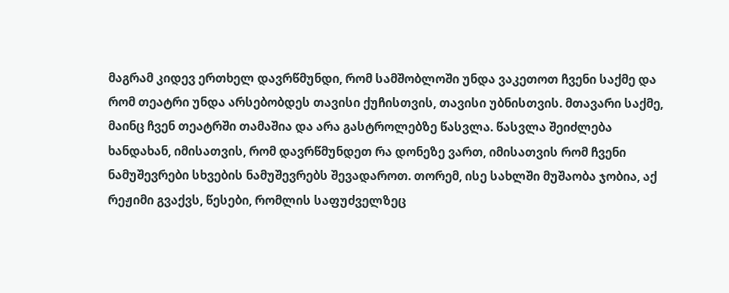მაგრამ კიდევ ერთხელ დავრწმუნდი, რომ სამშობლოში უნდა ვაკეთოთ ჩვენი საქმე და რომ თეატრი უნდა არსებობდეს თავისი ქუჩისთვის, თავისი უბნისთვის. მთავარი საქმე, მაინც ჩვენ თეატრში თამაშია და არა გასტროლებზე წასვლა. წასვლა შეიძლება ხანდახან, იმისათვის, რომ დავრწმუნდეთ რა დონეზე ვართ, იმისათვის რომ ჩვენი ნამუშევრები სხვების ნამუშევრებს შევადაროთ. თორემ, ისე სახლში მუშაობა ჯობია, აქ რეჟიმი გვაქვს, წესები, რომლის საფუძველზეც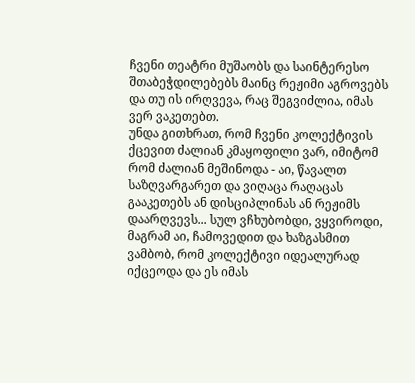ჩვენი თეატრი მუშაობს და საინტერესო შთაბეჭდილებებს მაინც რეჟიმი აგროვებს და თუ ის ირღვევა, რაც შეგვიძლია, იმას ვერ ვაკეთებთ.
უნდა გითხრათ, რომ ჩვენი კოლექტივის ქცევით ძალიან კმაყოფილი ვარ, იმიტომ რომ ძალიან მეშინოდა - აი, წავალთ საზღვარგარეთ და ვიღაცა რაღაცას გააკეთებს ან დისციპლინას ან რეჟიმს დაარღვევს... სულ ვჩხუბობდი, ვყვიროდი, მაგრამ აი, ჩამოვედით და ხაზგასმით ვამბობ, რომ კოლექტივი იდეალურად იქცეოდა და ეს იმას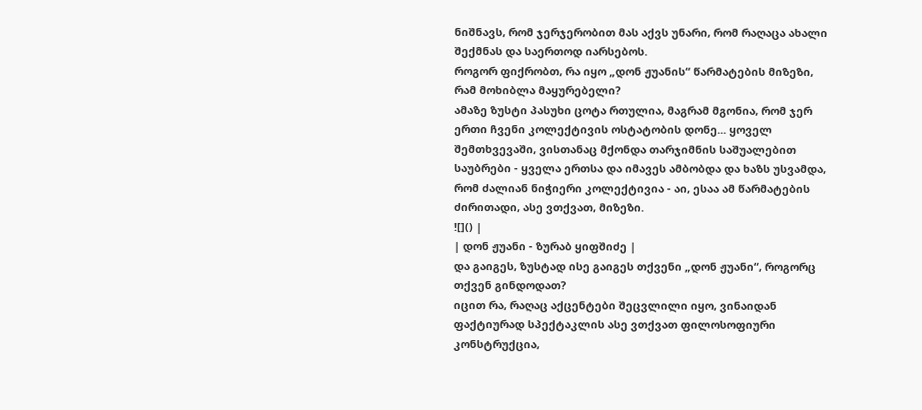ნიშნავს, რომ ჯერჯერობით მას აქვს უნარი, რომ რაღაცა ახალი შექმნას და საერთოდ იარსებოს.
როგორ ფიქრობთ, რა იყო „დონ ჟუანის“ წარმატების მიზეზი, რამ მოხიბლა მაყურებელი?
ამაზე ზუსტი პასუხი ცოტა რთულია, მაგრამ მგონია, რომ ჯერ ერთი ჩვენი კოლექტივის ოსტატობის დონე... ყოველ შემთხვევაში, ვისთანაც მქონდა თარჯიმნის საშუალებით საუბრები - ყველა ერთსა და იმავეს ამბობდა და ხაზს უსვამდა, რომ ძალიან ნიჭიერი კოლექტივია - აი, ესაა ამ წარმატების ძირითადი, ასე ვთქვათ, მიზეზი.
![]() |
| დონ ჟუანი - ზურაბ ყიფშიძე |
და გაიგეს, ზუსტად ისე გაიგეს თქვენი „დონ ჟუანი“, როგორც თქვენ გინდოდათ?
იცით რა, რაღაც აქცენტები შეცვლილი იყო, ვინაიდან ფაქტიურად სპექტაკლის ასე ვთქვათ ფილოსოფიური კონსტრუქცია,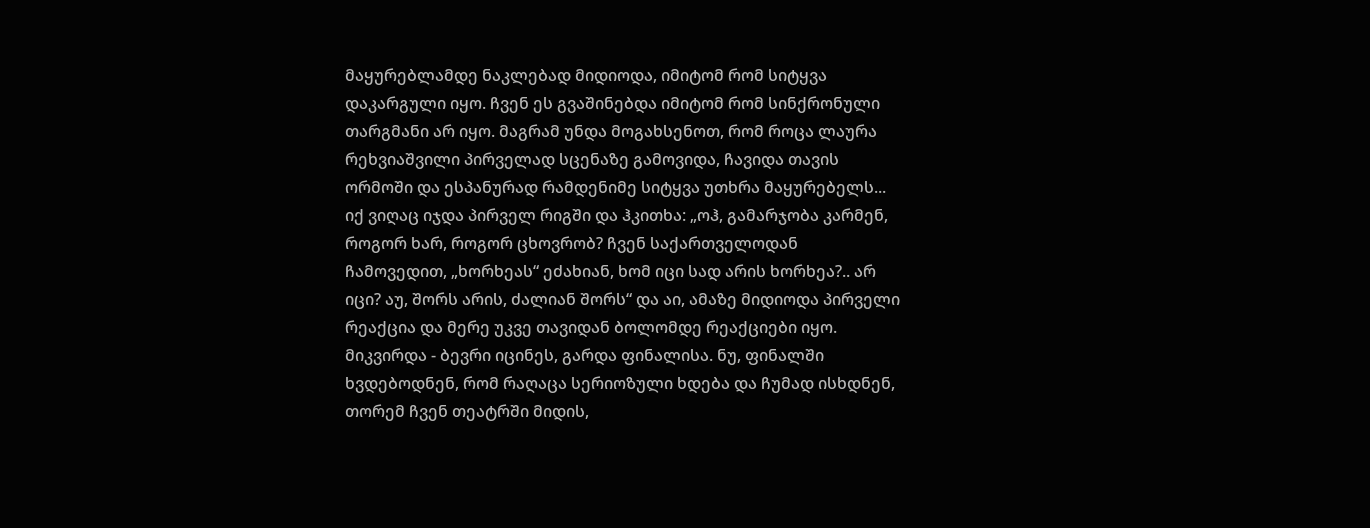მაყურებლამდე ნაკლებად მიდიოდა, იმიტომ რომ სიტყვა დაკარგული იყო. ჩვენ ეს გვაშინებდა იმიტომ რომ სინქრონული თარგმანი არ იყო. მაგრამ უნდა მოგახსენოთ, რომ როცა ლაურა რეხვიაშვილი პირველად სცენაზე გამოვიდა, ჩავიდა თავის ორმოში და ესპანურად რამდენიმე სიტყვა უთხრა მაყურებელს... იქ ვიღაც იჯდა პირველ რიგში და ჰკითხა: „ოჰ, გამარჯობა კარმენ, როგორ ხარ, როგორ ცხოვრობ? ჩვენ საქართველოდან ჩამოვედით, „ხორხეას“ ეძახიან, ხომ იცი სად არის ხორხეა?.. არ იცი? აუ, შორს არის, ძალიან შორს“ და აი, ამაზე მიდიოდა პირველი რეაქცია და მერე უკვე თავიდან ბოლომდე რეაქციები იყო. მიკვირდა - ბევრი იცინეს, გარდა ფინალისა. ნუ, ფინალში ხვდებოდნენ, რომ რაღაცა სერიოზული ხდება და ჩუმად ისხდნენ, თორემ ჩვენ თეატრში მიდის,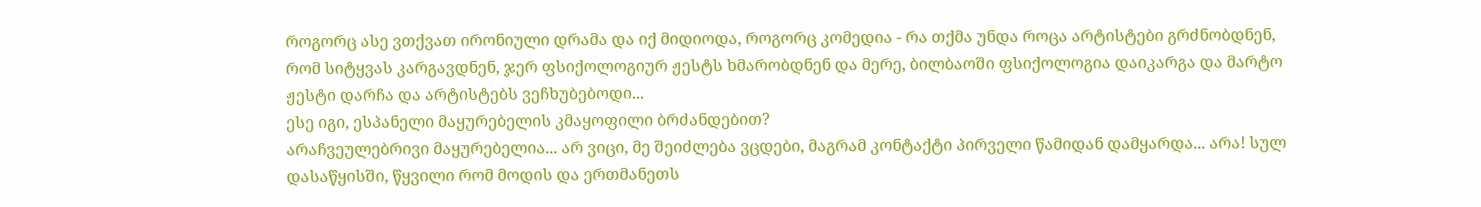როგორც ასე ვთქვათ ირონიული დრამა და იქ მიდიოდა, როგორც კომედია - რა თქმა უნდა როცა არტისტები გრძნობდნენ, რომ სიტყვას კარგავდნენ, ჯერ ფსიქოლოგიურ ჟესტს ხმარობდნენ და მერე, ბილბაოში ფსიქოლოგია დაიკარგა და მარტო ჟესტი დარჩა და არტისტებს ვეჩხუბებოდი...
ესე იგი, ესპანელი მაყურებელის კმაყოფილი ბრძანდებით?
არაჩვეულებრივი მაყურებელია... არ ვიცი, მე შეიძლება ვცდები, მაგრამ კონტაქტი პირველი წამიდან დამყარდა... არა! სულ დასაწყისში, წყვილი რომ მოდის და ერთმანეთს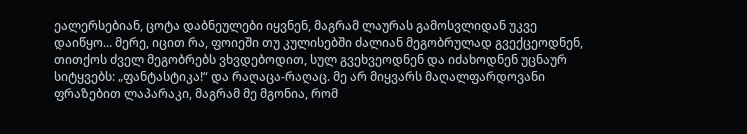ეალერსებიან, ცოტა დაბნეულები იყვნენ, მაგრამ ლაურას გამოსვლიდან უკვე დაიწყო... მერე, იცით რა, ფოიეში თუ კულისებში ძალიან მეგობრულად გვექცეოდნენ, თითქოს ძველ მეგობრებს ვხვდებოდით, სულ გვეხვეოდნენ და იძახოდნენ უცნაურ სიტყვებს: „ფანტასტიკა!“ და რაღაცა-რაღაც. მე არ მიყვარს მაღალფარდოვანი ფრაზებით ლაპარაკი, მაგრამ მე მგონია, რომ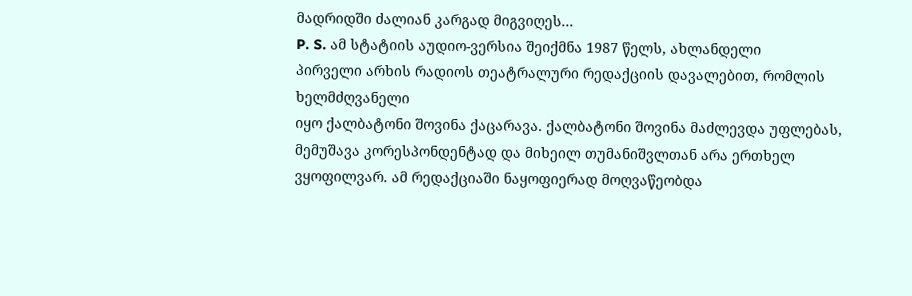მადრიდში ძალიან კარგად მიგვიღეს...
P. S. ამ სტატიის აუდიო-ვერსია შეიქმნა 1987 წელს, ახლანდელი
პირველი არხის რადიოს თეატრალური რედაქციის დავალებით, რომლის ხელმძღვანელი
იყო ქალბატონი შოვინა ქაცარავა. ქალბატონი შოვინა მაძლევდა უფლებას, მემუშავა კორესპონდენტად და მიხეილ თუმანიშვლთან არა ერთხელ ვყოფილვარ. ამ რედაქციაში ნაყოფიერად მოღვაწეობდა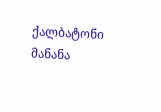ქალბატონი მანანა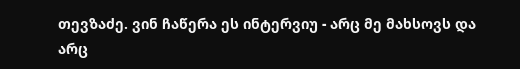თევზაძე. ვინ ჩაწერა ეს ინტერვიუ - არც მე მახსოვს და არც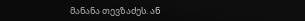მანანა თევზაძეს. ან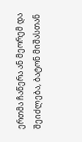ერთმა ჩაწერა ან მეორემ და შეიძლება, ბატონ მიშასთან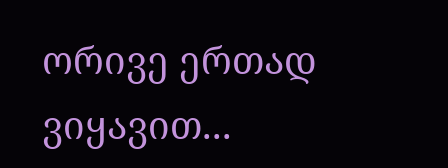ორივე ერთად ვიყავით...